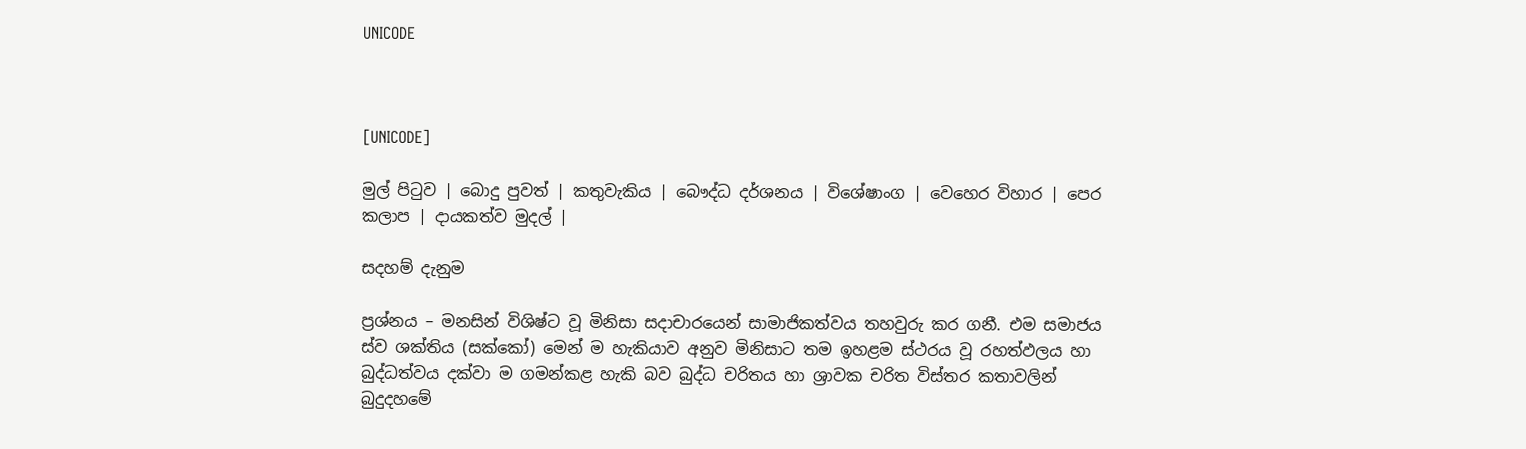UNICODE



[UNICODE]

මුල් පිටුව | බොදු පුවත් | කතුවැකිය | බෞද්ධ දර්ශනය | විශේෂාංග | වෙහෙර විහාර | පෙර කලාප | දායකත්ව මුදල් |

සදහම් දැනුම

ප්‍රශ්නය – මනසින් විශිෂ්ට වූ මිනිසා සදාචාරයෙන් සාමාජිකත්වය තහවුරු කර ගනී. එම සමාජය ස්ව ශක්තිය (සක්කෝ) මෙන් ම හැකියාව අනුව මිනිසාට තම ඉහළම ස්ථරය වූ රහත්ඵලය හා බුද්ධත්වය දක්වා ම ගමන්කළ හැකි බව බුද්ධ චරිතය හා ශ්‍රාවක චරිත විස්තර කතාවලින් බුදුදහමේ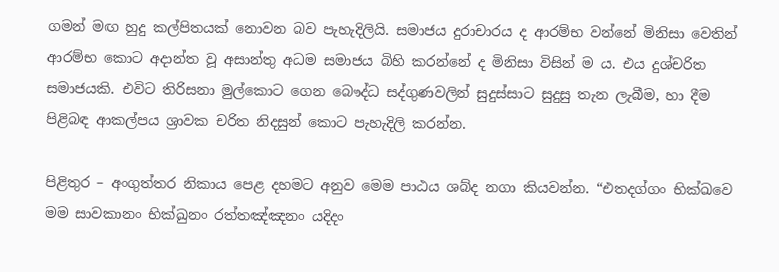ගමන් මඟ හුදු කල්පිතයක් නොවන බව පැහැදිලියි. සමාජය දුරාචාරය ද ආරම්භ වන්නේ මිනිසා වෙතින් ආරම්භ කොට අදාන්ත වූ අසාන්තු අධම සමාජය බිහි කරන්නේ ද මිනිසා විසින් ම ය. එය දුශ්චරිත සමාජයකි. එවිට තිරිසනා මුල්කොට ගෙන බෞද්ධ සද්ගුණවලින් සුදුස්සාට සුදුසු තැන ලැබීම, හා දීම පිළිබඳ ආකල්පය ශ්‍රාවක චරිත නිදසුන් කොට පැහැදිලි කරන්න.

පිළිතුර – අංගුත්තර නිකාය පෙළ දහමට අනුව මෙම පාඨය ශබ්ද නගා කියවන්න. “එතදග්ගං භික්ඛවෙ මම සාවකානං භික්ඛුනං රත්තඤ්ඤනං යදිදං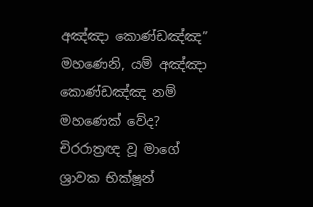අඤ්ඤා කොණ්ඩඤ්ඤ” මහණෙනි, යම් අඤ්ඤා කොණ්ඩඤ්ඤ නම් මහණෙක් වේද? චිරරාත්‍රඥ වූ මාගේ ශ්‍රාවක භික්ෂූන්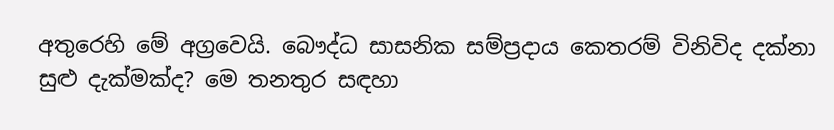අතුරෙහි මේ අග්‍රවෙයි. බෞද්ධ සාසනික සම්ප්‍රදාය කෙතරම් විනිවිද දක්නා සුළු දැක්මක්ද? මෙ තනතුර සඳහා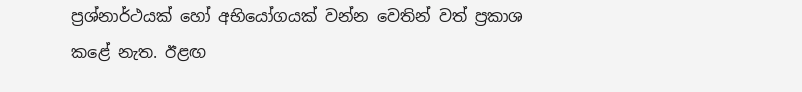ප්‍රශ්නාර්ථයක් හෝ අභියෝගයක් වන්න වෙතින් වත් ප්‍රකාශ කළේ නැත. ඊළඟ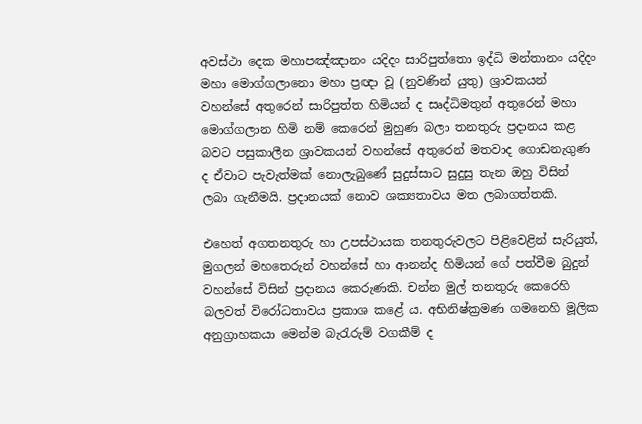අවස්ථා දෙක මහාපඤ්ඤානං යදිදං සාරිපුත්තො ඉද්ධි මන්තානං යදිදං මහා මොග්ගලානො මහා ප්‍රඥා වූ (නුවණින් යුතු) ශ්‍රාවකයන් වහන්සේ අතුරෙන් සාරිපුත්ත හිමියන් ද සෘද්ධිමතුන් අතුරෙන් මහා මොග්ගලාන හිමි නම් කෙරෙන් මුහුණ බලා තනතුරු ප්‍රදානය කළ බවට පසුකාලීන ශ්‍රාවකයන් වහන්සේ අතුරෙන් මතවාද ගොඩනැගුණ ද ඒවාට පැවැත්මක් නොලැබුණේ සුදුස්සාට සුදුසු තැන ඔහු විසින් ලබා ගැනීමයි. ප්‍රදානයක් නොව ශක්‍යතාවය මත ලබාගත්තකි.

එහෙත් අගතනතුරු හා උපස්ථායක තනතුරුවලට පිළිවෙළින් සැරියුත්, මුගලන් මහතෙරුන් වහන්සේ හා ආනන්ද හිමියන් ගේ පත්වීම බුදුන් වහන්සේ විසින් ප්‍රදානය කෙරුණකි. චන්න මුල් තනතුරු කෙරෙහි බලවත් විරෝධතාවය ප්‍රකාශ කළේ ය. අභිනිෂ්ක්‍රමණ ගමනෙහි මූලික අනුග්‍රාහකයා මෙන්ම බැරැරුම් වගකීම් ද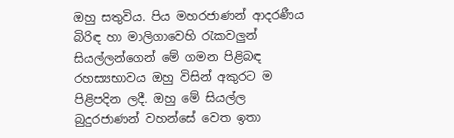ඔහු සතුවිය. පිය මහරජාණන් ආදරණීය බිරිඳ හා මාලිගාවෙහි රැකවලුන් සියල්ලන්ගෙන් මේ ගමන පිළිබඳ රහස්‍යභාවය ඔහු විසින් අකුරට ම පිළිපදින ලදී. ඔහු මේ සියල්ල බුදුරජාණන් වහන්සේ වෙත ඉතා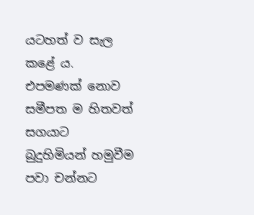යටහත් ව සැල කළේ ය. එපමණක් නොව සමීපත ම හිතවත් සගයාට බුදුහිමියන් හමුවීම පවා චන්නට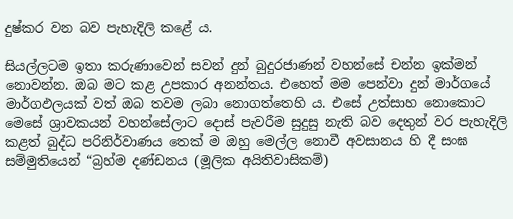දුෂ්කර වන බව පැහැදිලි කළේ ය.

සියල්ලටම ඉතා කරුණාවෙන් සවන් දුන් බුදුරජාණන් වහන්සේ චන්න ඉක්මන් නොවන්න. ඔබ මට කළ උපකාර අනන්තය. එහෙත් මම පෙන්වා දුන් මාර්ගයේ මාර්ගඵලයක් වත් ඔබ තවම ලබා නොගත්තෙහි ය. එසේ උත්සාහ නොකොට මෙසේ ශ්‍රාවකයන් වහන්සේලාට දොස් පැවරීම සුදුසු නැති බව දෙතුන් වර පැහැදිලි කළත් බුද්ධ පරිනිර්වාණය තෙක් ම ඔහු මෙල්ල නොවී අවසානය හි දී සංඝ සම්මුතියෙන් “බ්‍රහ්ම දණ්ඩනය (මූලික අයිතිවාසිකම්)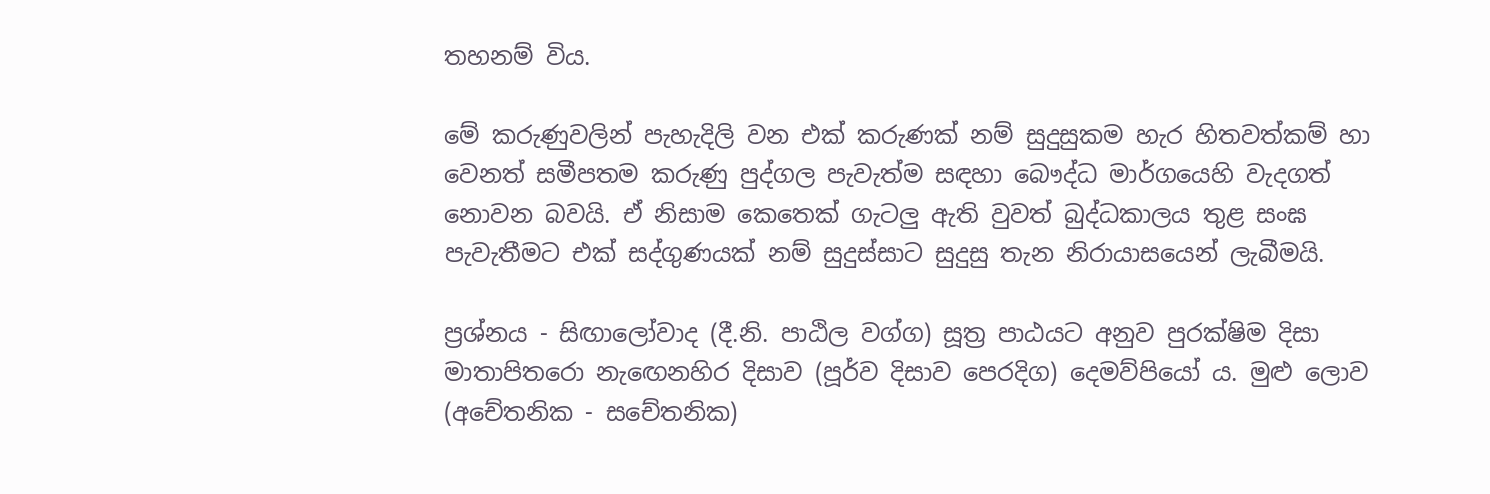තහනම් විය.

මේ කරුණුවලින් පැහැදිලි වන එක් කරුණක් නම් සුදුසුකම හැර හිතවත්කම් හා වෙනත් සමීපතම කරුණු පුද්ගල පැවැත්ම සඳහා බෞද්ධ මාර්ගයෙහි වැදගත් නොවන බවයි. ඒ නිසාම කෙතෙක් ගැටලු ඇති වුවත් බුද්ධකාලය තුළ සංඝ පැවැතීමට එක් සද්ගුණයක් නම් සුදුස්සාට සුදුසු තැන නිරායාසයෙන් ලැබීමයි.

ප්‍රශ්නය - සිඟාලෝවාද (දී.නි. පාඨිල වග්ග) සූත්‍ර පාඨයට අනුව පුරක්ෂිම දිසා මාතාපිතරො නැඟෙනහිර දිසාව (පූර්ව දිසාව පෙරදිග) දෙමව්පියෝ ය. මුළු ලොව (අචේතනික - සචේතනික)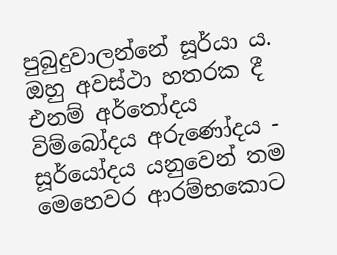පුබුදුවාලන්නේ සූර්යා ය. ඔහු අවස්ථා හතරක දී එනම් අර්තෝදය විම්බෝදය අරුණෝදය - සූර්යෝදය යනුවෙන් තම මෙහෙවර ආරම්භකොට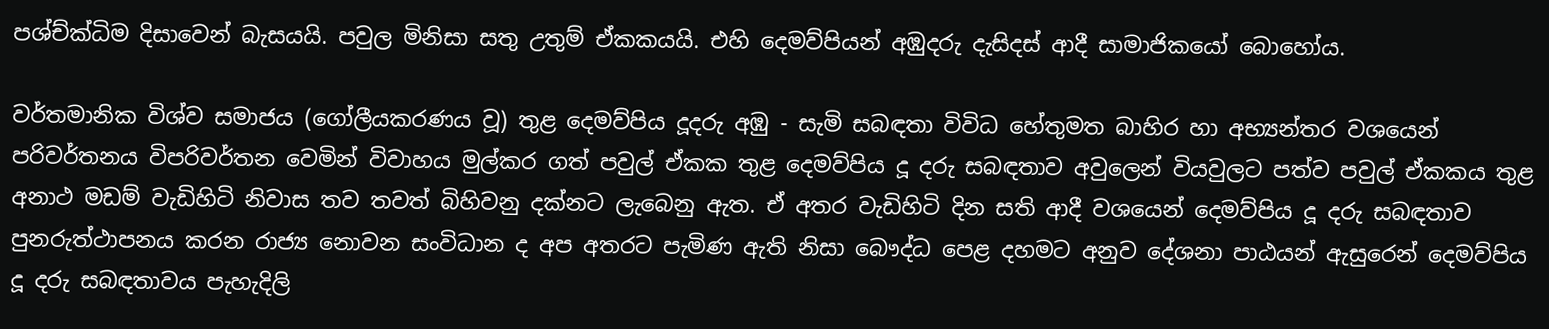පශ්ච්ක්‍ධිම දිසාවෙන් බැසයයි. පවුල මිනිසා සතු උතුම් ඒකකයයි. එහි දෙමව්පියන් අඹුදරු දැසිදස් ආදී සාමාජිකයෝ බොහෝය.

වර්තමානික විශ්ව සමාජය (ගෝලීයකරණය වූ) තුළ දෙමව්පිය දූදරු අඹු - සැමි සබඳතා විවිධ හේතුමත බාහිර හා අභ්‍යන්තර වශයෙන් පරිවර්තනය විපරිවර්තන වෙමින් විවාහය මුල්කර ගත් පවුල් ඒකක තුළ දෙමව්පිය දූ දරු සබඳතාව අවුලෙන් වියවුලට පත්ව පවුල් ඒකකය තුළ අනාථ මඩම් වැඩිහිටි නිවාස තව තවත් බිහිවනු දක්නට ලැබෙනු ඇත. ඒ අතර වැඩිහිටි දින සති ආදී වශයෙන් දෙමව්පිය දූ දරු සබඳතාව පුනරුත්ථාපනය කරන රාජ්‍ය නොවන සංවිධාන ද අප අතරට පැමිණ ඇති නිසා බෞද්ධ පෙළ දහමට අනුව දේශනා පාඨයන් ඇසුරෙන් දෙමව්පිය දූ දරු සබඳතාවය පැහැදිලි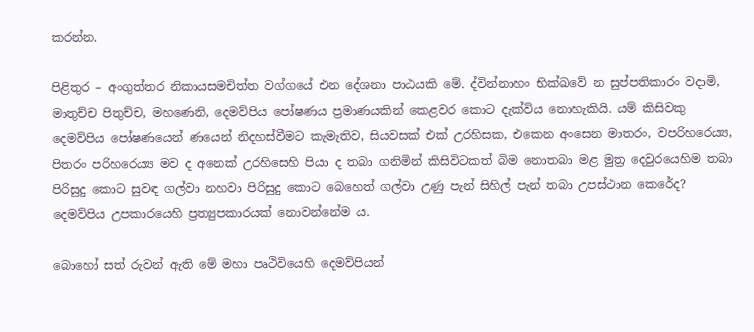කරන්න.

පිළිතුර – අංගුත්තර නිකායසමචිත්ත වග්ගයේ එන දේශනා පාඨයකි මේ. ද්වින්නාහං භික්ඛවේ න සුප්පතිකාරං වදාමි, මාතුච්ච පිතුච්ච, මහණෙනි, දෙමව්පිය පෝෂණය ප්‍රමාණයකින් කෙළවර කොට දැක්විය නොහැකියි. යම් කිසිවකු දෙමව්පිය පෝෂණයෙන් ණයෙන් නිදහස්වීමට කැමැතිව, සියවසක් එක් උරහිසක, එකෙන අංසෙන මාතරං, වපරිහරෙය්‍ය, පිතරං පරිහරෙය්‍ය මව ද අනෙක් උරහිසෙහි පියා ද තබා ගනිමින් කිසිවිටකත් බිම නොතබා මළ මුත්‍ර දෙවුරයෙහිම තබා පිරිසුදු කොට සුවඳ ගල්වා නහවා පිරිසුදු කොට බෙහෙත් ගල්වා උණු පැන් සිහිල් පැන් තබා උපස්ථාන කෙරේද? දෙමව්පිය උපකාරයෙහි ප්‍රත්‍යුපකාරයක් නොවන්නේම ය.

බොහෝ සත් රුවන් ඇති මේ මහා පෘථිවියෙහි දෙමව්පියන්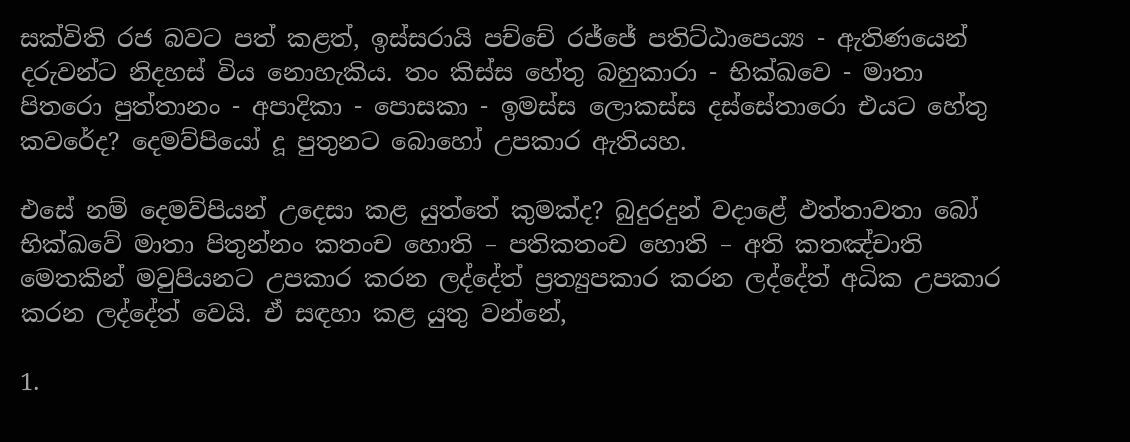සක්විති රජ බවට පත් කළත්, ඉස්සරායි පච්චේ රජ්ජේ පතිට්ඨාපෙය්‍ය - ඇතිණයෙන් දරුවන්ට නිදහස් විය නොහැකිය. තං කිස්ස හේතු බහුකාරා - භික්ඛවෙ - මාතා පිතරො පුත්තානං - අපාදිකා - පොසකා - ඉමස්ස ලොකස්ස දස්සේතාරො එයට හේතු කවරේද? දෙමව්පියෝ දූ පුතුනට බොහෝ උපකාර ඇතියහ.

එසේ නම් දෙමව්පියන් උදෙසා කළ යුත්තේ කුමක්ද? බුදුරදුන් වදාළේ ඵත්තාවතා බෝ භික්ඛවේ මාතා පිතුන්නං කතංච හොති – පතිකතංච හොති – අති කතඤ්චාති මෙතකින් මවුපියනට උපකාර කරන ලද්දේත් ප්‍රත්‍යුපකාර කරන ලද්දේත් අධික උපකාර කරන ලද්දේත් වෙයි. ඒ සඳහා කළ යුතු වන්නේ,

1.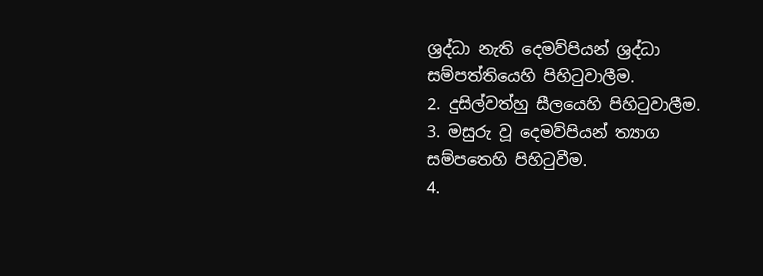ශ්‍රද්ධා නැති දෙමව්පියන් ශ්‍රද්ධා සම්පත්තියෙහි පිහිටුවාලීම.
2. දුසිල්වත්හු සීලයෙහි පිහිටුවාලීම.
3. මසුරු වූ දෙමව්පියන් ත්‍යාග සම්පතෙහි පිහිටුවීම.
4.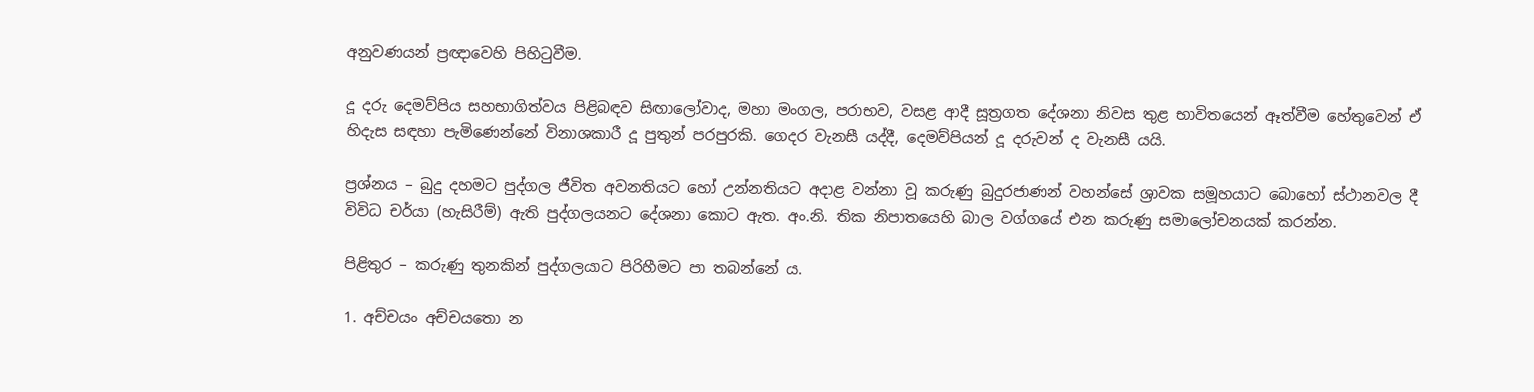අනුවණයන් ප්‍රඥාවෙහි පිහිටුවීම.

දූ දරු දෙමව්පිය සහභාගිත්වය පිළිබඳව සිඟාලෝවාද, මහා මංගල, පරාභව, වසළ ආදී සූත්‍රගත දේශනා නිවස තුළ භාවිතයෙන් ඈත්වීම හේතුවෙන් ඒ හිදැස සඳහා පැමිණෙන්නේ විනාශකාරී දූ පුතුන් පරපුරකි. ගෙදර වැනසී යද්දී, දෙමව්පියන් දූ දරුවන් ද වැනසී යයි.

ප්‍රශ්නය – බුදු දහමට පුද්ගල ජීවිත අවනතියට හෝ උන්නතියට අදාළ වන්නා වූ කරුණු බුදුරජාණන් වහන්සේ ශ්‍රාවක සමූහයාට බොහෝ ස්ථානවල දී විවිධ චර්යා (හැසිරීම්) ඇති පුද්ගලයනට දේශනා කොට ඇත. අං.නි. තික නිපාතයෙහි බාල වග්ගයේ එන කරුණු සමාලෝචනයක් කරන්න.

පිළිතුර – කරුණු තුනකින් පුද්ගලයාට පිරිහීමට පා තබන්නේ ය.

1. අච්චයං අච්චයතො න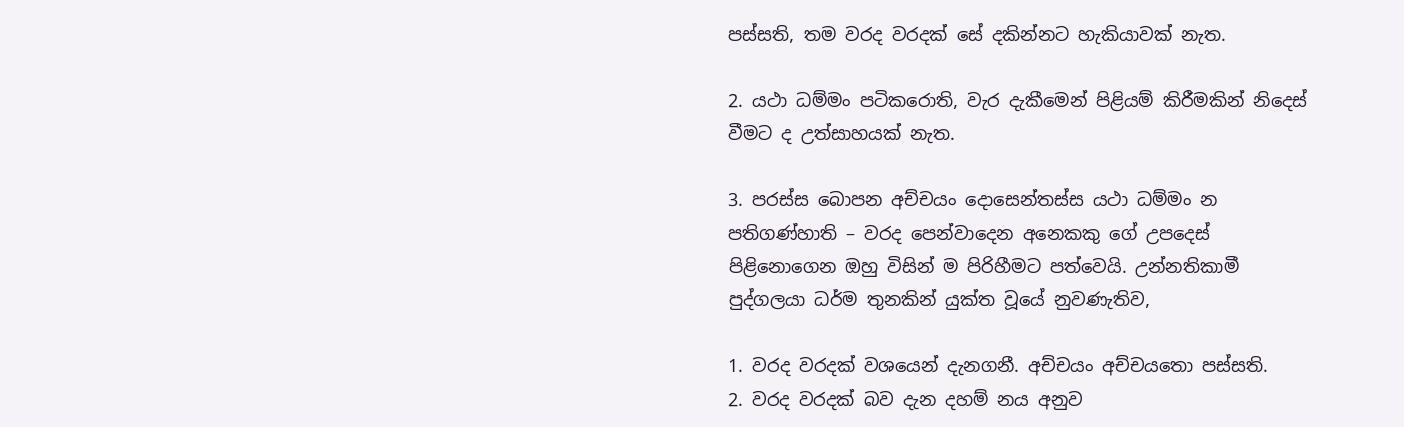පස්සති, තම වරද වරදක් සේ දකින්නට හැකියාවක් නැත.

2. යථා ධම්මං පටිකරොති, වැර දැකීමෙන් පිළියම් කිරීමකින් නිදෙස් වීමට ද උත්සාහයක් නැත.

3. පරස්ස බොපන අච්චයං දොසෙන්තස්ස යථා ධම්මං න පතිගණ්හාති – වරද පෙන්වාදෙන අනෙකකු ගේ උපදෙස් පිළිනොගෙන ඔහු විසින් ම පිරිහීමට පත්වෙයි. උන්නතිකාමී පුද්ගලයා ධර්ම තුනකින් යුක්ත වූයේ නුවණැතිව,

1. වරද වරදක් වශයෙන් දැනගනී. අච්චයං අච්චයතො පස්සති.
2. වරද වරදක් බව දැන දහම් නය අනුව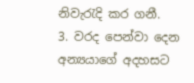නිවැරැදි කර ගනී.
3. වරද පෙන්වා දෙන අන්‍යයාගේ අදහසට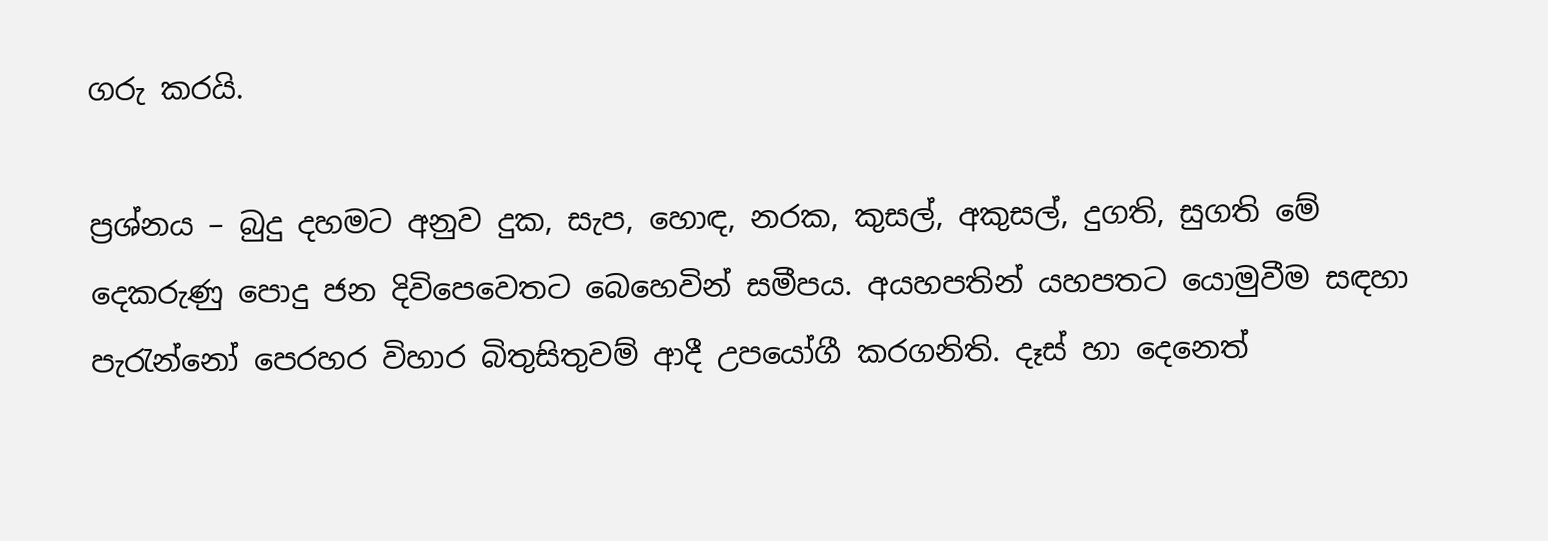ගරු කරයි.

ප්‍රශ්නය – බුදු දහමට අනුව දුක, සැප, හොඳ, නරක, කුසල්, අකුසල්, දුගති, සුගති මේ දෙකරුණු පොදු ජන දිවිපෙවෙතට බෙහෙවින් සමීපය. අයහපතින් යහපතට යොමුවීම සඳහා පැරැන්නෝ පෙරහර විහාර බිතුසිතුවම් ආදී උපයෝගී කරගනිති. දෑස් හා දෙනෙත්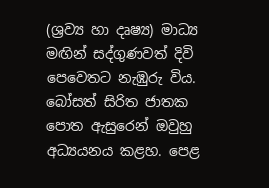(ශ්‍රව්‍ය හා දෘෂ්‍ය) මාධ්‍ය මඟින් සද්ගුණවත් දිවි පෙවෙතට නැඹුරු විය. බෝසත් සිරිත ජාතක පොත ඇසුරෙන් ඔවුහු අධ්‍යයනය කළහ. පෙළ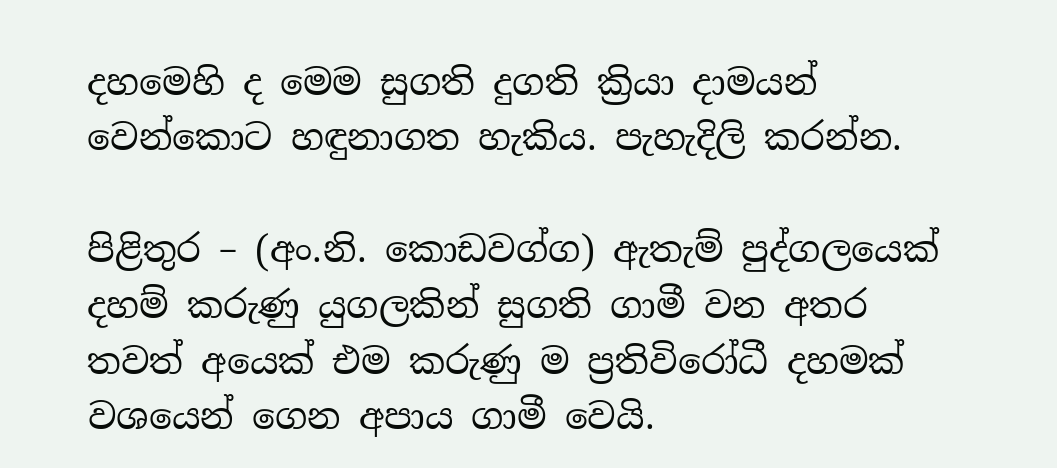දහමෙහි ද මෙම සුගති දුගති ක්‍රියා දාමයන් වෙන්කොට හඳුනාගත හැකිය. පැහැදිලි කරන්න.

පිළිතුර – (අං.නි. කොඩවග්ග) ඇතැම් පුද්ගලයෙක් දහම් කරුණු යුගලකින් සුගති ගාමී වන අතර තවත් අයෙක් එම කරුණු ම ප්‍රතිවිරෝධී දහමක් වශයෙන් ගෙන අපාය ගාමී වෙයි.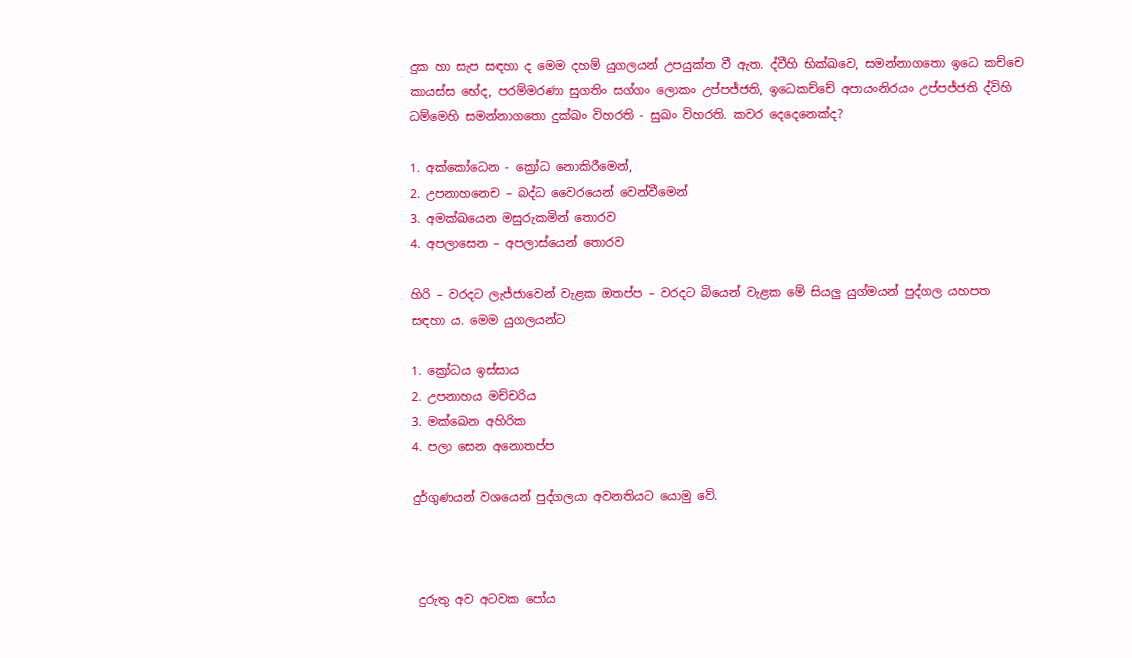දුක හා සැප සඳහා ද මෙම දහම් යුගලයන් උපයුක්ත වී ඇත. ද්වීහි භික්ඛවෙ, සමන්නාගතො ඉධෙ කච්චෙ කායස්ස භේද, පරම්මරණා සුගතිං සග්ගං ලොකං උප්පජ්ජති, ඉධෙකච්චේ අපායංනිරයං උප්පජ්ජති ද්විහි ධම්මෙහි සමන්නාගතො දුක්ඛං විහරති - සුඛං විහරති. කවර දෙදෙනෙක්ද?

1. අක්කෝධෙන - ක්‍රෝධ නොකිරීමෙන්,
2. උපනාහනෙච – බද්ධ වෛරයෙන් වෙන්වීමෙන්
3. අමක්ඛයෙන මසුරුකමින් තොරව
4. අපලාසෙන – අපලාස්යෙන් තොරව

හිරි – වරදට ලැජ්ජාවෙන් වැළක ඔතප්ප – වරදට බියෙන් වැළක මේ සියලු යුග්මයන් පුද්ගල යහපත සඳහා ය. මෙම යුගලයන්ට

1. ක්‍රෝධය ඉස්සාය
2. උපනාහය මච්චරිය
3. මක්ඛෙන අහිරික
4. පලා සෙන අනොතප්ප

දුර්ගුණයන් වශයෙන් පුද්ගලයා අවනතියට යොමු වේ.



 දුරුතු අව අටවක පෝය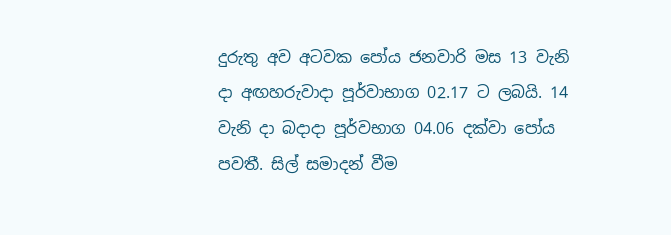දුරුතු අව අටවක පෝය ජනවාරි මස 13 වැනි දා අඟහරුවාදා පූර්වාභාග 02.17 ට ලබයි. 14 වැනි දා බදාදා පූර්වභාග 04.06 දක්වා පෝය පවතී. සිල් සමාදන් වීම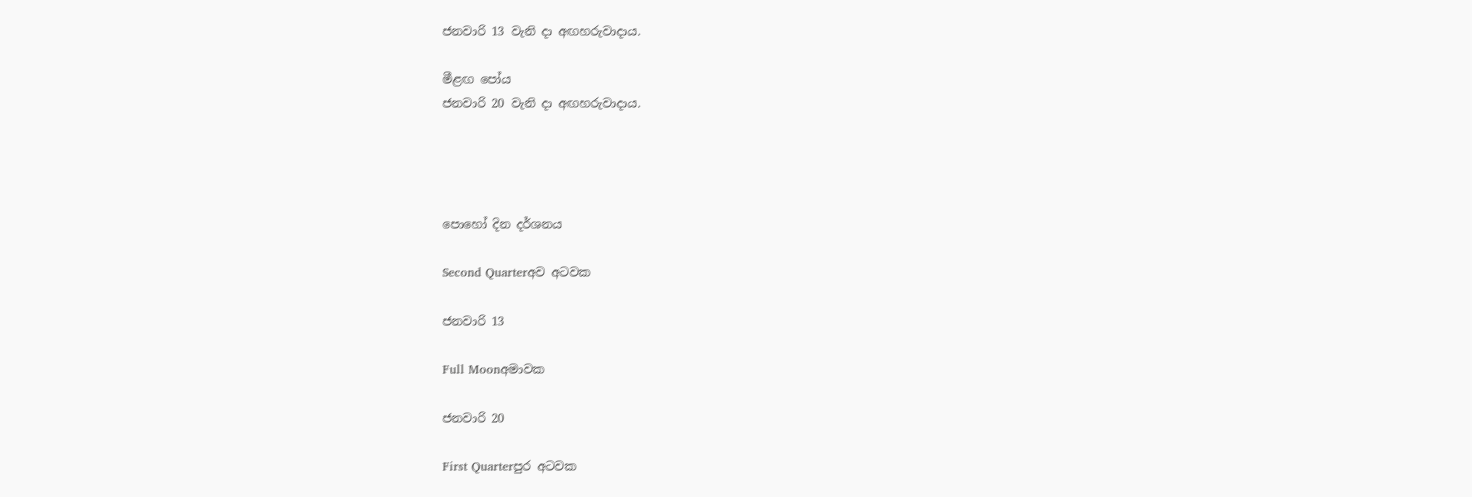ජනවාරි 13 වැනි දා අඟහරුවාදාය.

මීළඟ පෝය
ජනවාරි 20 වැනි දා අඟහරුවාදාය.




පොහෝ දින දර්ශනය

Second Quarterඅව අටවක

ජනවාරි 13

Full Moonඅමාවක

ජනවාරි 20

First Quarterපුර අටවක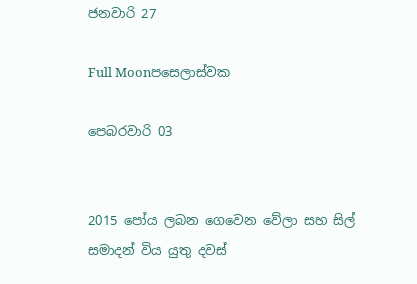ජනවාරි 27

Full Moonපසෙලාස්වක

පෙබරවාරි 03


2015 පෝය ලබන ගෙවෙන වේලා සහ සිල් සමාදන් විය යුතු දවස්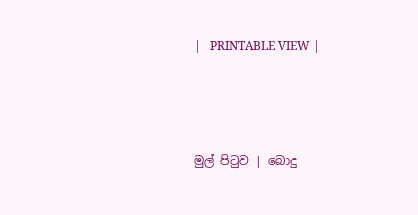|   PRINTABLE VIEW |




මුල් පිටුව | බොදු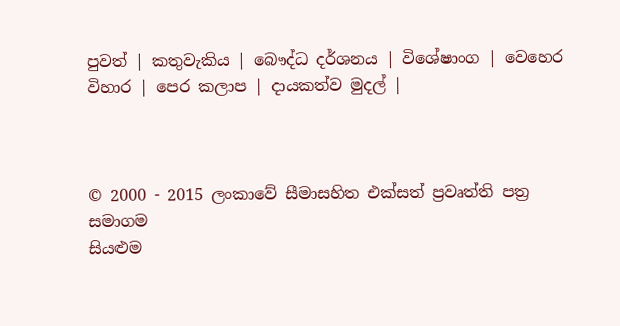පුවත් | කතුවැකිය | බෞද්ධ දර්ශනය | විශේෂාංග | වෙහෙර විහාර | පෙර කලාප | දායකත්ව මුදල් |



© 2000 - 2015 ලංකාවේ සීමාසහිත එක්සත් ප්‍රවෘත්ති පත්‍ර සමාගම
සියළුම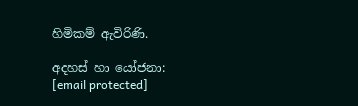හිමිකම් ඇවිරිණි.

අදහස් හා යෝජනා: [email protected]